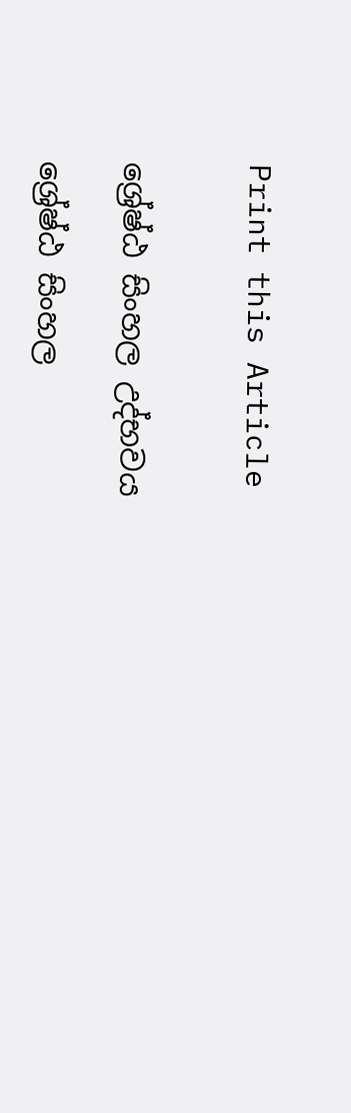Print this Article


ශ්‍රේෂ්ඨ සිංහල උද්භවය

ශ්‍රේෂ්ඨ සිංහල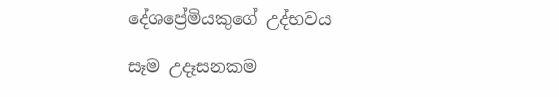දේශප්‍රේමියකුගේ උද්භවය

සෑම උදෑසනකම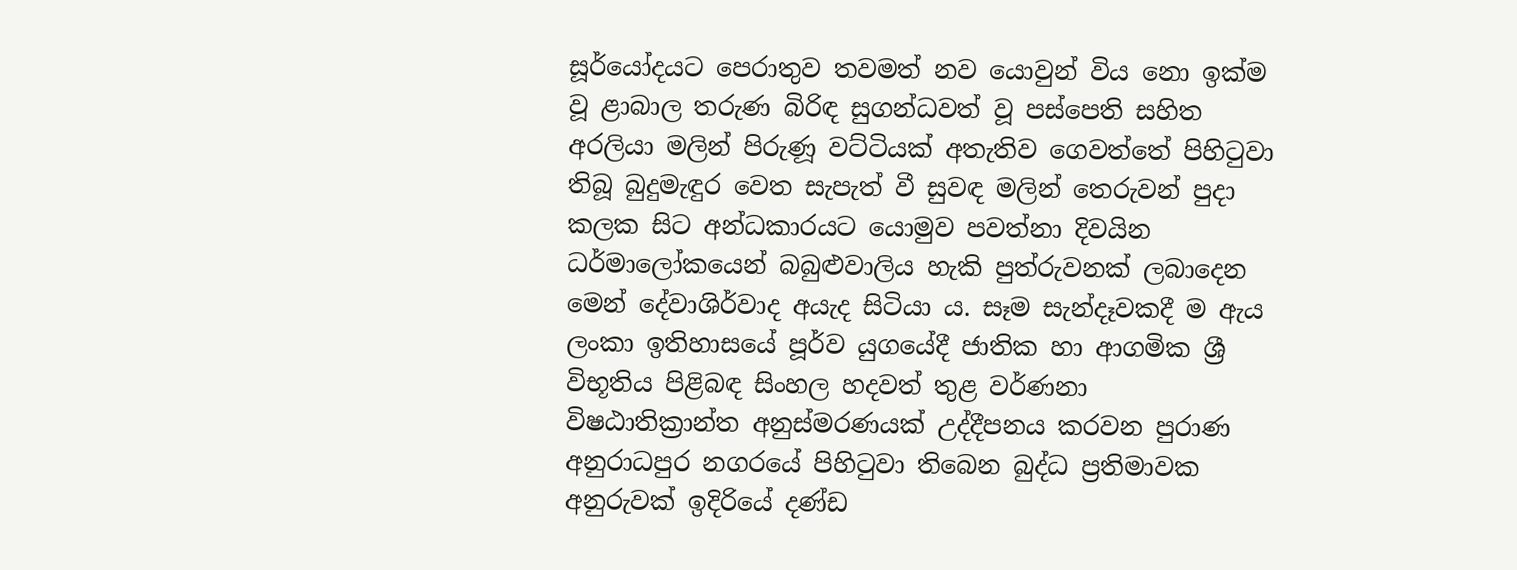සූර්යෝදයට පෙරාතුව තවමත් නව යොවුන් විය නො ඉක්ම වූ ළාබාල තරුණ බිරිඳ සුගන්ධවත් වූ පස්පෙති සහිත අරලියා මලින් පිරුණූ වට්ටියක් අතැතිව ගෙවත්තේ පිහිටුවා තිබූ බුදුමැඳුර වෙත සැපැත් වී සුවඳ මලින් තෙරුවන් පුදා කලක සිට අන්ධකාරයට යොමුව පවත්නා දිවයින ධර්මාලෝකයෙන් බබුළුවාලිය හැකි පුත්රුවනක් ලබාදෙන මෙන් දේවාශිර්වාද අයැද සිටියා ය. සෑම සැන්දෑවකදී ම ඇය ලංකා ඉතිහාසයේ පූර්ව යුගයේදී ජාතික හා ආගමික ශ්‍රී විභූතිය පිළිබඳ සිංහල හදවත් තුළ වර්ණනා විෂඨාතික්‍රාන්ත අනුස්මරණයක් උද්දීපනය කරවන පුරාණ අනුරාධපුර නගරයේ පිහිටුවා තිබෙන බුද්ධ ප්‍රතිමාවක අනුරුවක් ඉදිරියේ දණ්ඩ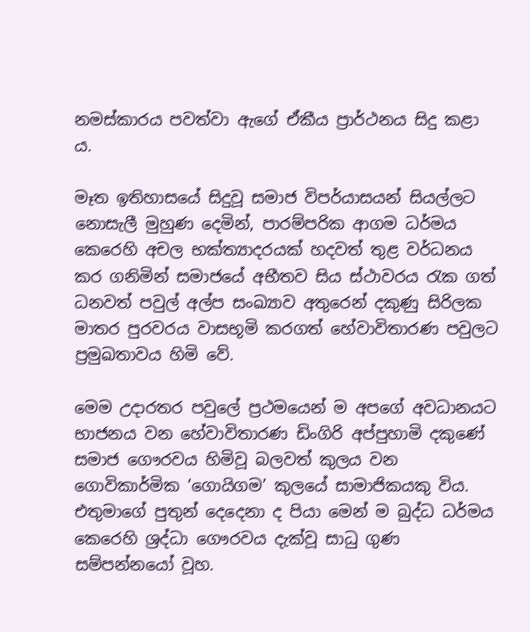නමස්කාරය පවත්වා ඇගේ ඒකීය ප්‍රාර්ථනය සිදු කළා ය.

මෑත ඉතිහාසයේ සිදුවූ සමාජ විපර්යාසයන් සියල්ලට නොසැලී මුහුණ දෙමින්, පාරම්පරික ආගම ධර්මය කෙරෙහි අචල භක්ත්‍යාදරයක් හදවත් තුළ වර්ධනය කර ගනිමින් සමාජයේ අභීතව සිය ස්ථාවරය රැක ගත් ධනවත් පවුල් අල්ප සංඛ්‍යාව අතුරෙන් දකුණු සිරිලක මාතර පුරවරය වාසභූමි කරගත් හේවාවිතාරණ පවුලට ප්‍රමුඛතාවය හිමි වේ.

මෙම උදාරතර පවුලේ ප්‍රථමයෙන් ම අපගේ අවධානයට භාජනය වන හේවාවිතාරණ ඩිංගිරි අප්පුහාමි දකුණේ සමාජ ගෞරවය හිමිවූ බලවත් කුලය වන ගොවිකාර්මික ‘ගොයිගම’ කුලයේ සාමාජිකයකු විය. එතුමාගේ පුතුන් දෙදෙනා ද පියා මෙන් ම බුද්ධ ධර්මය කෙරෙහි ශ්‍රද්ධා ගෞරවය දැක්වූ සාධු ගුණ සම්පන්නයෝ වූහ.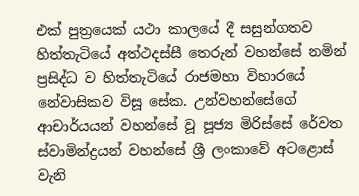එක් පුත්‍රයෙක් යථා කාලයේ දී සසුන්ගතව හිත්තැටියේ අත්ථදස්සී තෙරුන් වහන්සේ නමින් ප්‍රසිද්ධ ව හිත්තැටියේ රාජමහා විහාරයේ නේවාසිකව විසූ සේක. උන්වහන්සේගේ ආචාර්යයන් වහන්සේ වූ පූජ්‍ය මිරිස්සේ රේවත ස්වාමින්ද්‍රයන් වහන්සේ ශ්‍රී ලංකාවේ අටළොස් වැනි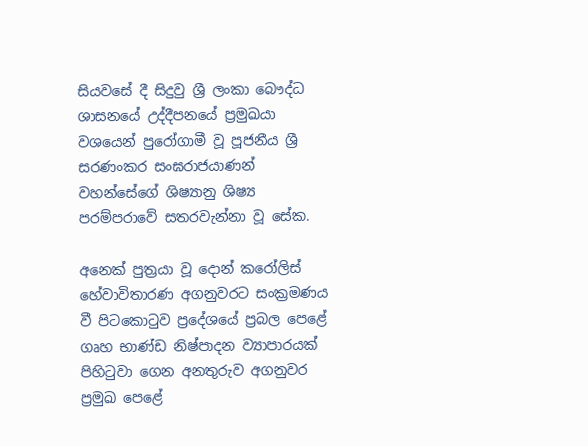සියවසේ දී සිදුවු ශ්‍රී ලංකා බෞද්ධ ශාසනයේ උද්දීපනයේ ප්‍රමුඛයා වශයෙන් පුරෝගාමී වූ පූජනීය ශ්‍රී සරණංකර සංඝරාජයාණන් වහන්සේගේ ශිෂ්‍යානු ශිෂ්‍ය පරම්පරාවේ සතරවැන්නා වූ සේක.

අනෙක් පුත්‍රයා වූ දොන් කරෝලිස් හේවාවිතාරණ අගනුවරට සංක්‍රමණය වී පිටකොටුව ප්‍රදේශයේ ප්‍රබල පෙළේ ගෘහ භාණ්ඩ නිෂ්පාදන ව්‍යාපාරයක් පිහිටුවා ගෙන අනතුරුව අගනුවර ප්‍රමුඛ පෙළේ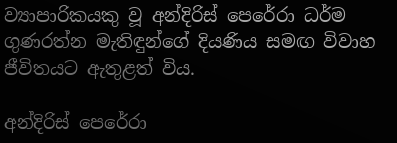ව්‍යාපාරිකයකු වූ අන්දිරිස් පෙරේරා ධර්ම ගුණරත්න මැතිඳුන්ගේ දියණිය සමඟ විවාහ ජීවිතයට ඇතුළත් විය.

අන්දිරිස් පෙරේරා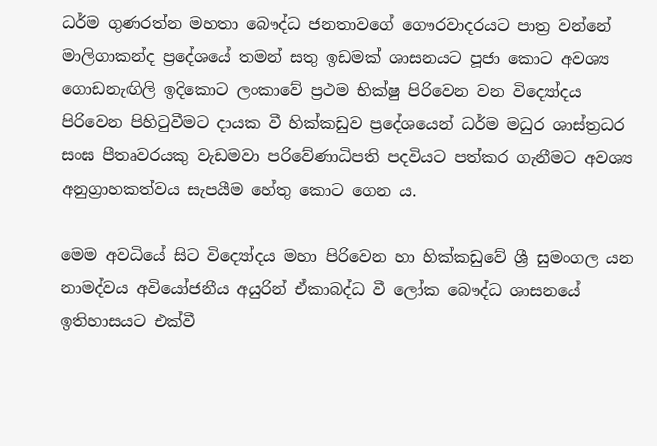ධර්ම ගුණරත්න මහතා බෞද්ධ ජනතාවගේ ගෞරවාදරයට පාත්‍ර වන්නේ මාලිගාකන්ද ප්‍රදේශයේ තමන් සතු ඉඩමක් ශාසනයට පූජා කොට අවශ්‍ය ගොඩනැඟිලි ඉදිකොට ලංකාවේ ප්‍රථම භික්ෂු පිරිවෙන වන විද්‍යෝදය පිරිවෙන පිහිටුවීමට දායක වී හික්කඩුව ප්‍රදේශයෙන් ධර්ම මධුර ශාස්ත්‍රධර සංඝ පීතෘවරයකු වැඩමවා පරිවේණාධිපති පදවියට පත්කර ගැනීමට අවශ්‍ය අනුග්‍රාහකත්වය සැපයීම හේතු කොට ගෙන ය.

මෙම අවධියේ සිට විද්‍යෝදය මහා පිරිවෙන හා හික්කඩුවේ ශ්‍රී සුමංගල යන නාමද්වය අවියෝජනීය අයුරින් ඒකාබද්ධ වී ලෝක බෞද්ධ ශාසනයේ ඉතිහාසයට එක්වී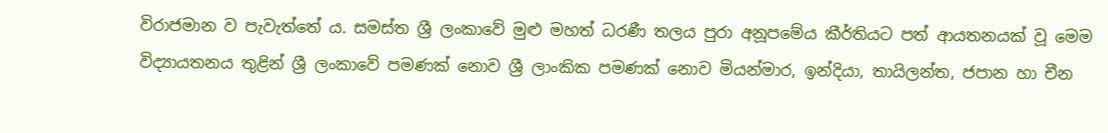විරාජමාන ව පැවැත්තේ ය. සමස්ත ශ්‍රී ලංකාවේ මුළු මහත් ධරණී තලය පුරා අනූපමේය කීර්තියට පත් ආයතනයක් වූ මෙම විද්‍යායතනය තුළින් ශ්‍රී ලංකාවේ පමණක් නොව ශ්‍රී ලාංකික පමණක් නොව මියන්මාර, ඉන්දියා, තායිලන්ත, ජපාන හා චීන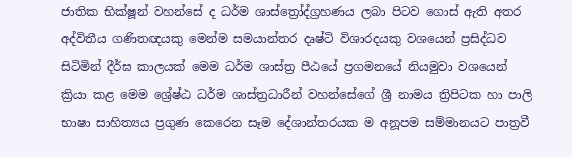ජාතික භික්ෂූන් වහන්සේ ද ධර්ම ශාස්ත්‍රෝද්ග්‍රහණය ලබා පිටව ගොස් ඇති අතර අද්විතීය ගණිතඥයකු මෙන්ම සමයාන්තර දෘෂ්ටි විශාරදයකු වශයෙන් ප්‍රසිද්ධව සිටිමින් දීර්ඝ කාලයක් මෙම ධර්ම ශාස්ත්‍ර පීඨයේ ප්‍රගමනයේ නියමුවා වශයෙන් ක්‍රියා කළ මෙම ශ්‍රේෂ්ඨ ධර්ම ශාස්ත්‍රධාරීන් වහන්සේගේ ශ්‍රී නාමය ත්‍රිපිටක හා පාලි භාෂා සාහිත්‍යය ප්‍රගුණ කෙරෙන සෑම දේශාන්තරයක ම අනූපම සම්මානයට පාත්‍රවී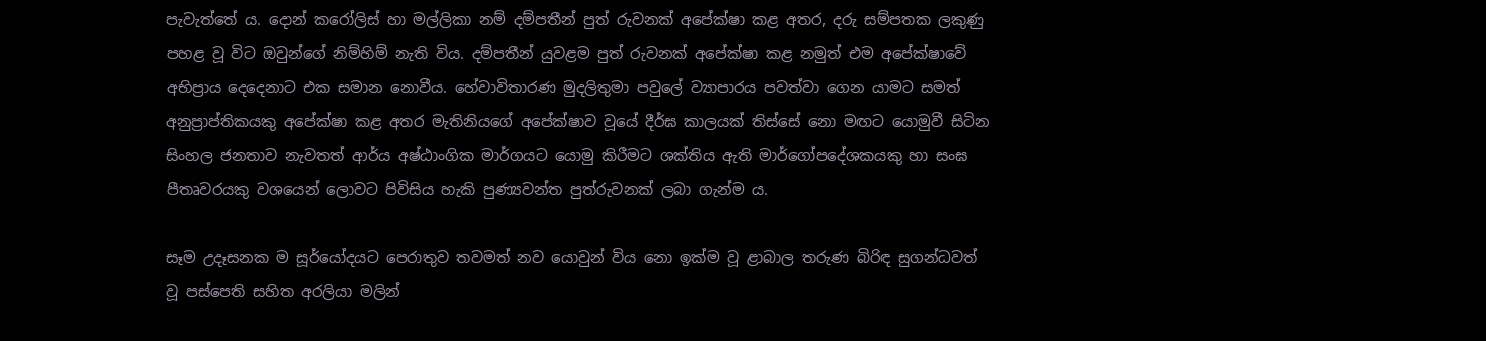පැවැත්තේ ය. දොන් කරෝලිස් හා මල්ලිකා නම් දම්පතීන් පුත් රුවනක් අපේක්ෂා කළ අතර, දරු සම්පතක ලකුණු පහළ වූ විට ඔවුන්ගේ නිම්හිම් නැති විය. දම්පතීන් යුවළම පුත් රුවනක් අපේක්ෂා කළ නමුත් එම අපේක්ෂාවේ අභිප්‍රාය දෙදෙනාට එක සමාන නොවීය. හේවාවිතාරණ මුදලිතුමා පවුලේ ව්‍යාපාරය පවත්වා ගෙන යාමට සමත් අනුප්‍රාප්තිකයකු අපේක්ෂා කළ අතර මැතිනියගේ අපේක්ෂාව වූයේ දීර්ඝ කාලයක් තිස්සේ නො මඟට යොමුවී සිටින සිංහල ජනතාව නැවතත් ආර්ය අෂ්ඨාංගික මාර්ගයට යොමු කිරීමට ශක්තිය ඇති මාර්ගෝපදේශකයකු හා සංඝ පීතෘවරයකු වශයෙන් ලොවට පිවිසිය හැකි පුණ්‍යවන්ත පුත්රුවනක් ලබා ගැන්ම ය.

සෑම උදෑසනක ම සූර්යෝදයට පෙරාතුව තවමත් නව යොවුන් විය නො ඉක්ම වූ ළාබාල තරුණ බිරිඳ සුගන්ධවත් වූ පස්පෙති සහිත අරලියා මලින්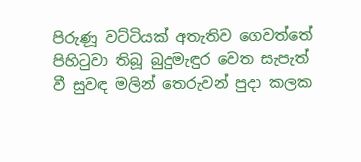පිරුණූ වට්ටියක් අතැතිව ගෙවත්තේ පිහිටුවා තිබූ බුදුමැඳුර වෙත සැපැත් වී සුවඳ මලින් තෙරුවන් පුදා කලක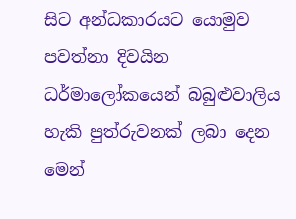සිට අන්ධකාරයට යොමුව පවත්නා දිවයින ධර්මාලෝකයෙන් බබුළුවාලිය හැකි පුත්රුවනක් ලබා දෙන මෙන්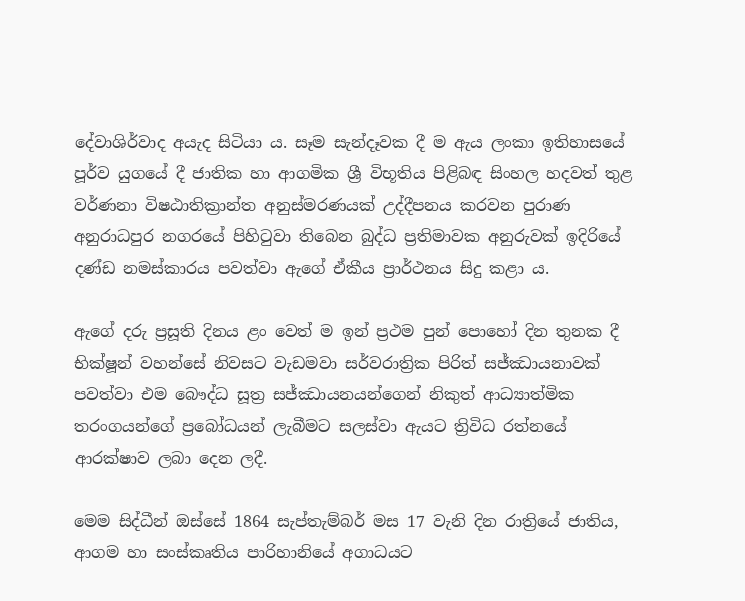දේවාශිර්වාද අයැද සිටියා ය. සෑම සැන්දෑවක දී ම ඇය ලංකා ඉතිහාසයේ පූර්ව යුගයේ දී ජාතික හා ආගමික ශ්‍රී විභූතිය පිළිබඳ සිංහල හදවත් තුළ වර්ණනා විෂඨාතික්‍රාන්ත අනුස්මරණයක් උද්දීපනය කරවන පුරාණ අනුරාධපුර නගරයේ පිහිටුවා තිබෙන බුද්ධ ප්‍රතිමාවක අනුරුවක් ඉදිරියේ දණ්ඩ නමස්කාරය පවත්වා ඇගේ ඒකීය ප්‍රාර්ථනය සිදු කළා ය.

ඇගේ දරු ප්‍රසූති දිනය ළං වෙත් ම ඉන් ප්‍රථම පුන් පොහෝ දින තුනක දී භික්ෂූන් වහන්සේ නිවසට වැඩමවා සර්වරාත්‍රික පිරිත් සජ්ඣායනාවක් පවත්වා එම බෞද්ධ සූත්‍ර සජ්ඣායනයන්ගෙන් නිකුත් ආධ්‍යාත්මික තරංගයන්ගේ ප්‍රබෝධයන් ලැබීමට සලස්වා ඇයට ත්‍රිවිධ රත්නයේ ආරක්ෂාව ලබා දෙන ලදී.

මෙම සිද්ධීන් ඔස්සේ 1864 සැප්තැම්බර් මස 17 වැනි දින රාත්‍රියේ ජාතිය, ආගම හා සංස්කෘතිය පාරිහානියේ අගාධයට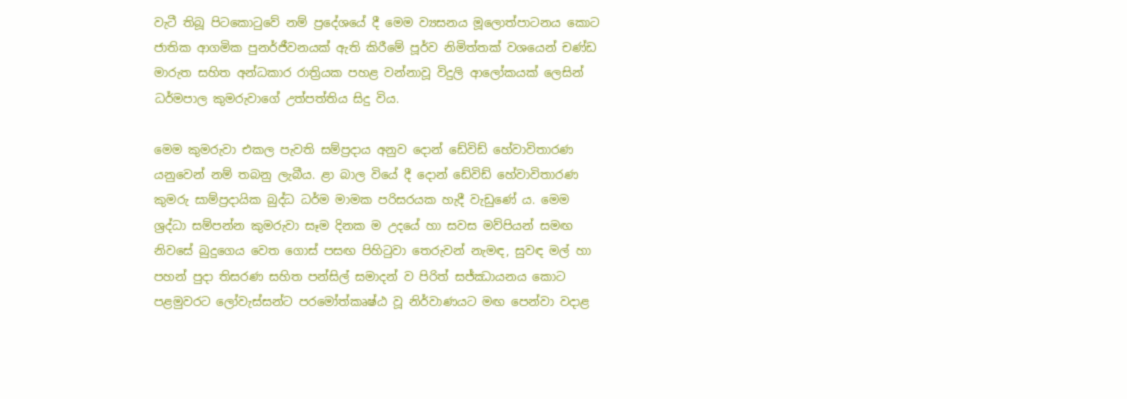වැටී තිබූ පිටකොටුවේ නම් ප්‍රදේශයේ දී මෙම ව්‍යසනය මූලොත්පාටනය කොට ජාතික ආගමික පුනර්ජීවනයක් ඇති කිරීමේ පූර්ව නිමිත්තක් වශයෙන් චණ්ඩ මාරුත සහිත අන්ධකාර රාත්‍රියක පහළ වන්නාවූ විදුලි ආලෝකයක් ලෙසින් ධර්මපාල කුමරුවාගේ උත්පත්තිය සිදු විය.

මෙම කුමරුවා එකල පැවති සම්ප්‍රදාය අනුව දොන් ඩේවිඩ් හේවාවිතාරණ යනුවෙන් නම් තබනු ලැබීය. ළා බාල වියේ දී දොන් ඩේවිඩ් හේවාවිතාරණ කුමරු සාම්ප්‍රදායික බුද්ධ ධර්ම මාමක පරිසරයක හැදී වැඩුණේ ය. මෙම ශ්‍රද්ධා සම්පන්න කුමරුවා සෑම දිනක ම උදයේ හා සවස මව්පියන් සමඟ නිවසේ බුදුගෙය වෙත ගොස් පසඟ පිහිටුවා තෙරුවන් නැමඳ, සුවඳ මල් හා පහන් පුදා තිසරණ සහිත පන්සිල් සමාදන් ව පිරිත් සජ්ඣායනය කොට පළමුවරට ලෝවැස්සන්ට පරමෝත්කෘෂ්ඨ වූ නිර්වාණයට මඟ පෙන්වා වදාළ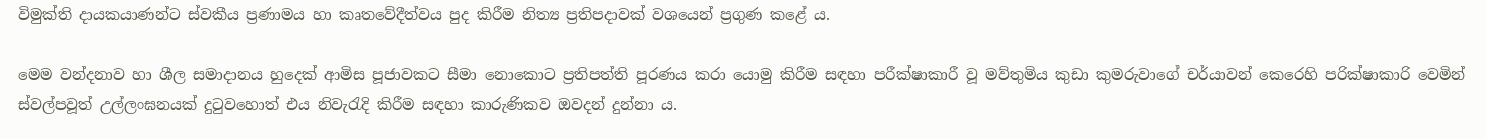විමුක්ති දායකයාණන්ට ස්වකීය ප්‍රණාමය හා කෘතවේදීත්වය පුද කිරීම නිත්‍ය ප්‍රතිපදාවක් වශයෙන් ප්‍රගුණ කළේ ය.

මෙම වන්දනාව හා ශීල සමාදානය හුදෙක් ආමිස පූජාවකට සීමා නොකොට ප්‍රතිපත්ති පූරණය කරා යොමු කිරීම සඳහා පරීක්ෂාකාරී වූ මව්තුමිය කුඩා කුමරුවාගේ චර්යාවන් කෙරෙහි පරික්ෂාකාරි වෙමින් ස්වල්පවූත් උල්ලංඝනයක් දුටුවහොත් එය නිවැරැදි කිරීම සඳහා කාරුණිකව ඔවදන් දුන්නා ය.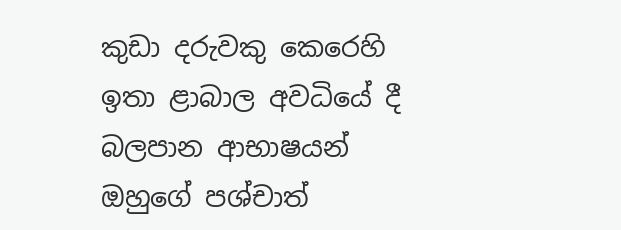කුඩා දරුවකු කෙරෙහි ඉතා ළාබාල අවධියේ දී බලපාන ආභාෂයන් ඔහුගේ පශ්චාත්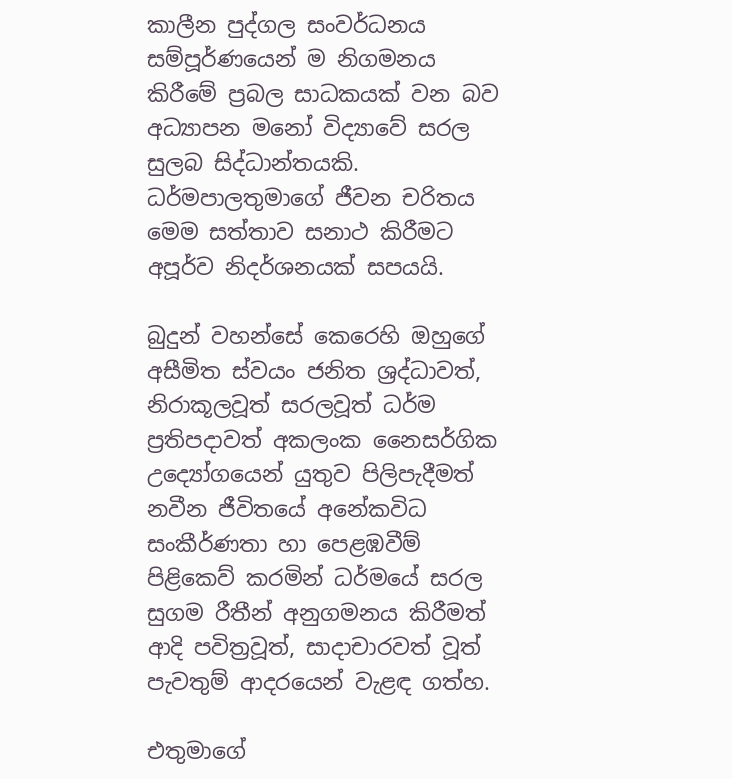කාලීන පුද්ගල සංවර්ධනය සම්පූර්ණයෙන් ම නිගමනය කිරීමේ ප්‍රබල සාධකයක් වන බව අධ්‍යාපන මනෝ විද්‍යාවේ සරල සුලබ සිද්ධාන්තයකි. ධර්මපාලතුමාගේ ජීවන චරිතය මෙම සත්තාව සනාථ කිරීමට අපූර්ව නිදර්ශනයක් සපයයි.

බුදුන් වහන්සේ කෙරෙහි ඔහුගේ අසීමිත ස්වයං ජනිත ශ්‍රද්ධාවත්, නිරාකූලවූත් සරලවූත් ධර්ම ප්‍රතිපදාවත් අකලංක නෛසර්ගික උද්‍යෝගයෙන් යුතුව පිලිපැදීමත් නවීන ජීවිතයේ අනේකවිධ සංකීර්ණතා හා පෙළඹවීම් පිළිකෙව් කරමින් ධර්මයේ සරල සුගම රීතීන් අනුගමනය කිරීමත් ආදි පවිත්‍රවූත්, සාදාචාරවත් වූත් පැවතුම් ආදරයෙන් වැළඳ ගත්හ.

එතුමාගේ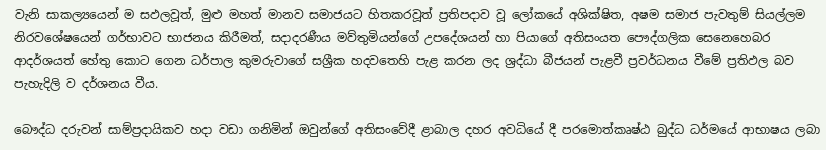වැනි සාකල්‍යයෙන් ම සඵලවූත්, මුළු මහත් මානව සමාජයට හිතකරවූත් ප්‍රතිපදාව වූ ලෝකයේ අශික්ෂිත, අෂම සමාජ පැවතුම් සියල්ලම නිරවශේෂයෙන් ගර්භාවට භාජනය කිරීමත්, සදාදරණීය මව්තුමියන්ගේ උපදේශයන් හා පියාගේ අතිසංයත පෞද්ගලික සෙනෙහෙබර ආදර්ශයත් හේතු කොට ගෙන ධර්පාල කුමරුවාගේ සශ්‍රීක හදවතෙහි පැළ කරන ලද ශ්‍රද්ධා බීජයන් පැළවී ප්‍රවර්ධනය වීමේ ප්‍රතිඵල බව පැහැදිලි ව දර්ශනය වීය.

බෞද්ධ දරුවන් සාම්ප්‍රදායිකව හදා වඩා ගනිමින් ඔවුන්ගේ අතිසංවේදී ළාබාල දහර අවධියේ දී පරමොත්කෘෂ්ඨ බුද්ධ ධර්මයේ ආභාෂය ලබා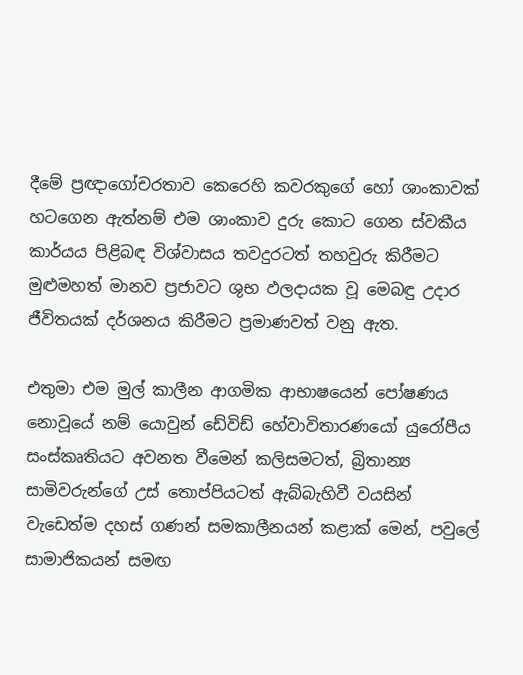දීමේ ප්‍රඥාගෝචරතාව කෙරෙහි කවරකුගේ හෝ ශාංකාවක් හටගෙන ඇත්නම් එම ශාංකාව දුරු කොට ගෙන ස්වකීය කාර්යය පිළිබඳ විශ්වාසය තවදුරටත් තහවුරු කිරීමට මුළුමහත් මානව ප්‍රජාවට ශුභ ඵලදායක වූ මෙබඳු උදාර ජීවිතයක් දර්ශනය කිරීමට ප්‍රමාණවත් වනු ඇත.

එතුමා එම මුල් කාලීන ආගමික ආභාෂයෙන් පෝෂණය නොවූයේ නම් යොවුන් ඩේවිඩ් හේවාවිතාරණයෝ යුරෝපීය සංස්කෘතියට අවනත වීමෙන් කලිසමටත්, බ්‍රිතාන්‍ය සාමිවරුන්ගේ උස් තොප්පියටත් ඇබ්බැහිවී වයසින් වැඩෙත්ම දහස් ගණන් සමකාලීනයන් කළාක් මෙන්, පවුලේ සාමාජිකයන් සමඟ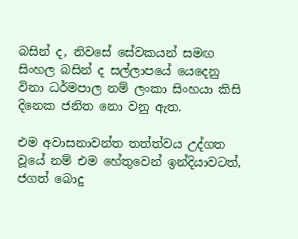බසින් ද, නිවසේ සේවකයන් සමඟ සිංහල බසින් ද සල්ලාපයේ යෙදෙනු විනා ධර්මපාල නම් ලංකා සිංහයා කිසි දිනෙක ජනිත නො වනු ඇත.

එම අවාසනාවන්ත තත්ත්වය උද්ගත වූයේ නම් එම හේතුවෙන් ඉන්දියාවටත්, ජගත් බොදු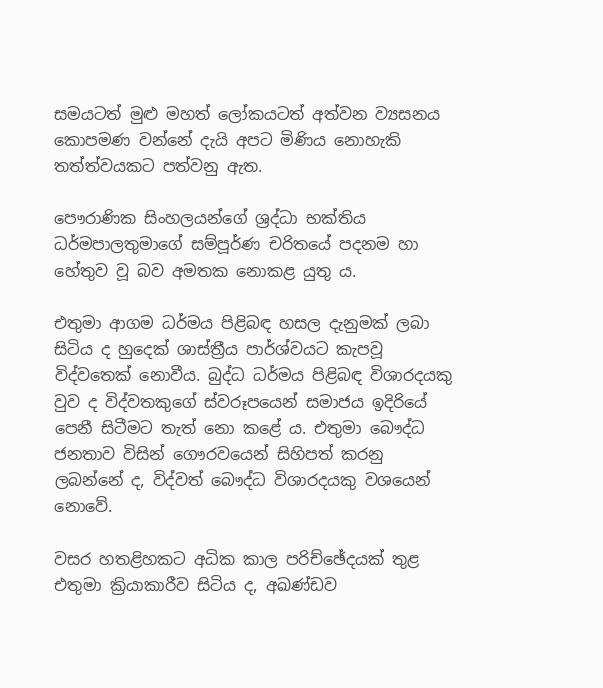සමයටත් මුළු මහත් ලෝකයටත් අත්වන ව්‍යසනය කොපමණ වන්නේ දැයි අපට මිණිය නොහැකි තත්ත්වයකට පත්වනු ඇත.

පෞරාණික සිංහලයන්ගේ ශ්‍රද්ධා භක්තිය ධර්මපාලතුමාගේ සම්පූර්ණ චරිතයේ පදනම හා හේතුව වූ බව අමතක නොකළ යුතු ය.

එතුමා ආගම ධර්මය පිළිබඳ හසල දැනුමක් ලබා සිටිය ද හුදෙක් ශාස්ත්‍රීය පාර්ශ්වයට කැපවූ විද්වතෙක් නොවීය. බුද්ධ ධර්මය පිළිබඳ විශාරදයකු වුව ද විද්වතකුගේ ස්වරූපයෙන් සමාජය ඉදිරියේ පෙනී සිටීමට තැත් නො කළේ ය. එතුමා බෞද්ධ ජනතාව විසින් ගෞරවයෙන් සිහිපත් කරනු ලබන්නේ ද, විද්වත් බෞද්ධ විශාරදයකු වශයෙන් නොවේ.

වසර හතළිහකට අධික කාල පරිච්ඡේදයක් තුළ එතුමා ක්‍රියාකාරීව සිටිය ද, අඛණ්ඩව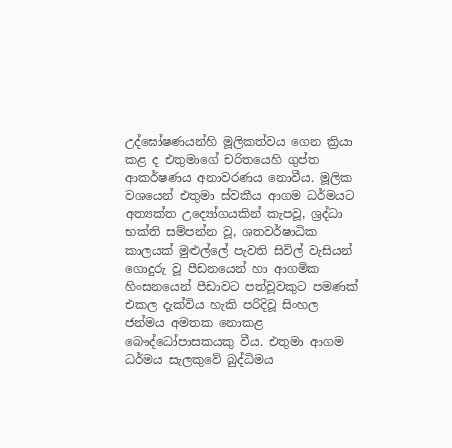උද්ඝෝෂණයන්හි මූලිකත්වය ගෙන ක්‍රියා කළ ද එතුමාගේ චරිතයෙහි ගුප්ත ආකර්ෂණය අනාවරණය නොවීය. මූලික වශයෙන් එතුමා ස්වකීය ආගම ධර්මයට අත්‍යක්ත උද්‍යෝගයකින් කැපවූ, ශ්‍රද්ධා භක්ති සම්පන්න වූ, ශතවර්ෂාධික කාලයක් මුළුල්ලේ පැවති සිවිල් වැසියන් ගොදුරු වූ පීඩනයෙන් හා ආගමික හිංසනයෙන් පීඩාවට පත්වූවකුට පමණක් එකල දැක්විය හැකි පරිදිවූ සිංහල ජන්මය අමතක නොකළ බෞද්ධෝපාසකයකු වීය. එතුමා ආගම ධර්මය සැලකුවේ බුද්ධිමය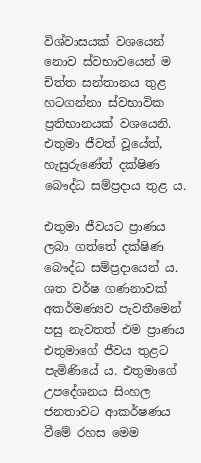විශ්වාසයක් වශයෙන් නොව ස්වභාවයෙන් ම චිත්ත සන්තානය තුළ හටගන්නා ස්වභාවික ප්‍රතිභානයක් වශයෙනි. එතුමා ජීවත් වූයේත්, හැසුරුණේත් දක්ෂිණ බෞද්ධ සම්ප්‍රදාය තුළ ය.

එතුමා ජීවයට ප්‍රාණය ලබා ගත්තේ දක්ෂිණ බෞද්ධ සම්ප්‍රදායෙන් ය. ශත වර්ෂ ගණනාවක් අකර්මණ්‍යව පැවතීමෙන් පසු නැවතත් එම ප්‍රාණය එතුමාගේ ජීවය තුළට පැමිණියේ ය. එතුමාගේ උපදේශනය සිංහල ජනතාවට ආකර්ෂණය වීමේ රහස මෙම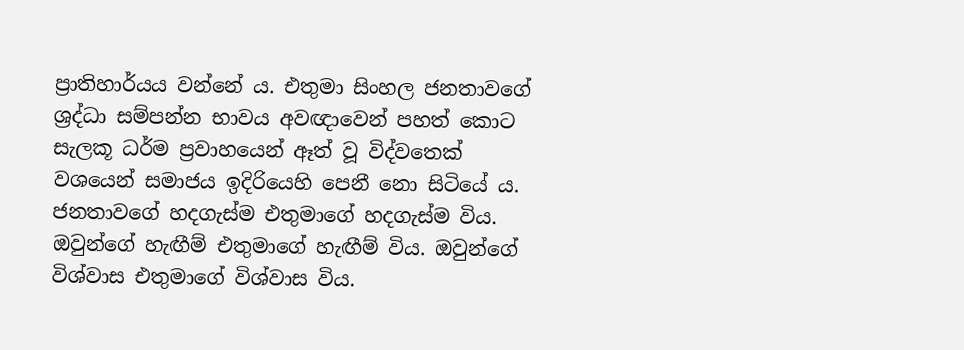ප්‍රාතිහාර්යය වන්නේ ය. එතුමා සිංහල ජනතාවගේ ශ්‍රද්ධා සම්පන්න භාවය අවඥාවෙන් පහත් කොට සැලකූ ධර්ම ප්‍රවාහයෙන් ඈත් වූ විද්වතෙක් වශයෙන් සමාජය ඉදිරියෙහි පෙනී නො සිටියේ ය. ජනතාවගේ හදගැස්ම එතුමාගේ හදගැස්ම විය. ඔවුන්ගේ හැඟීම් එතුමාගේ හැඟීම් විය. ඔවුන්ගේ විශ්වාස එතුමාගේ විශ්වාස විය.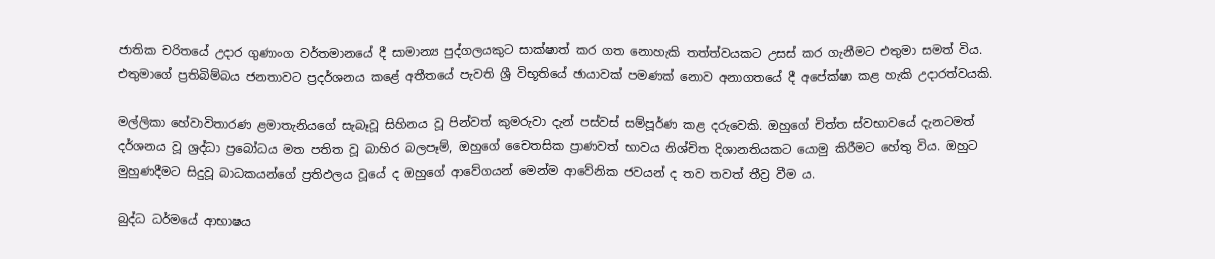ජාතික චරිතයේ උදාර ගුණාංග වර්තමානයේ දී සාමාන්‍ය පුද්ගලයකුට සාක්ෂාත් කර ගත නොහැකි තත්ත්වයකට උසස් කර ගැනීමට එතුමා සමත් විය. එතුමාගේ ප්‍රතිබිම්බය ජනතාවට ප්‍රදර්ශනය කළේ අතීතයේ පැවති ශ්‍රී විභූතියේ ඡායාවක් පමණක් නොව අනාගතයේ දී අපේක්ෂා කළ හැකි උදාරත්වයකි.

මල්ලිකා හේවාවිතාරණ ළමාතැනියගේ සැබෑවූ සිහිනය වූ පින්වත් කුමරුවා දැන් පස්වස් සම්පූර්ණ කළ දරුවෙකි. ඔහුගේ චිත්ත ස්වභාවයේ දැනටමත් දර්ශනය වූ ශ්‍රද්ධා ප්‍රබෝධය මත පතිත වූ බාහිර බලපෑම්, ඔහුගේ චෛතසික ප්‍රාණවත් භාවය නිශ්චිත දිශානතියකට යොමු කිරීමට හේතු විය. ඔහුට මුහුණදීමට සිදුවූ බාධකයන්ගේ ප්‍රතිඵලය වූයේ ද ඔහුගේ ආවේගයන් මෙන්ම ආවේනික ජවයන් ද තව තවත් තීව්‍ර වීම ය.

බුද්ධ ධර්මයේ ආභාෂය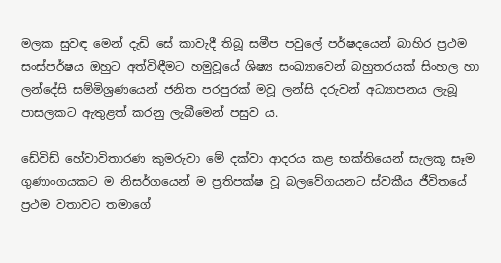මලක සුවඳ මෙන් දැඩි සේ කාවැදී තිබූ සමීප පවුලේ පර්ෂදයෙන් බාහිර ප්‍රථම සංස්පර්ෂය ඔහුට අත්විඳීමට හමුවූයේ ශිෂ්‍ය සංඛ්‍යාවෙන් බහුතරයක් සිංහල හා ලන්දේසි සම්මිශ්‍රණයෙන් ජනිත පරපුරක් මවූ ලන්සි දරුවන් අධ්‍යාපනය ලැබූ පාසලකට ඇතුළත් කරනු ලැබීමෙන් පසුව ය.

ඩේවිඩ් හේවාවිතාරණ කුමරුවා මේ දක්වා ආදරය කළ භක්තියෙන් සැලකූ සෑම ගුණාංගයකට ම නිසර්ගයෙන් ම ප්‍රතිපක්ෂ වූ බලවේගයනට ස්වකීය ජීවිතයේ ප්‍රථම වතාවට තමාගේ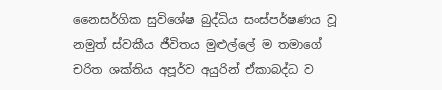නෛසර්ගික සුවිශේෂ බුද්ධිය සංස්පර්ෂණය වූ නමුත් ස්වකීය ජීවිතය මුළුල්ලේ ම තමාගේ චරිත ශක්තිය අපූර්ව අයුරින් ඒකාබද්ධ ව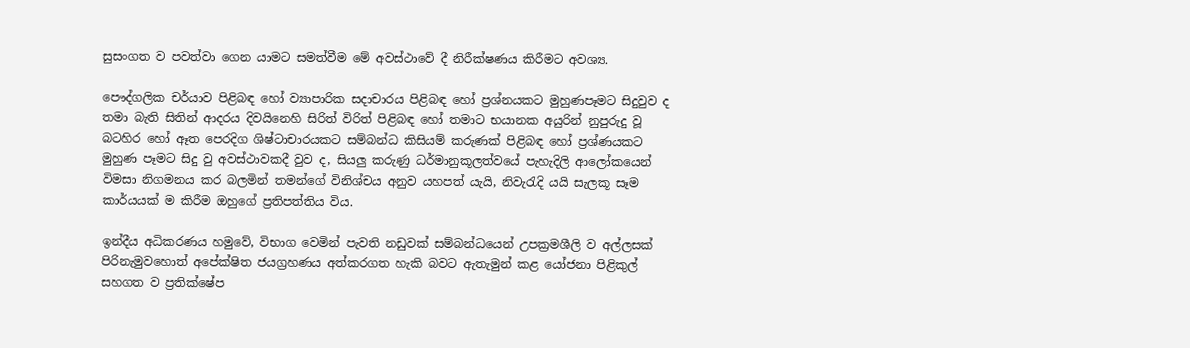සුසංගත ව පවත්වා ගෙන යාමට සමත්වීම මේ අවස්ථාවේ දී නිරීක්ෂණය කිරීමට අවශ්‍ය.

පෞද්ගලික චර්යාව පිළිබඳ හෝ ව්‍යාපාරික සදාචාරය පිළිබඳ හෝ ප්‍රශ්නයකට මුහුණපෑමට සිදුවුව ද තමා බැති සිතින් ආදරය දිවයිනෙහි සිරිත් විරිත් පිළිබඳ හෝ තමාට භයානක අයුරින් නුපුරුදු වූ බටහිර හෝ ඈත පෙරදිග ශිෂ්ටාචාරයකට සම්බන්ධ කිසියම් කරුණක් පිළිබඳ හෝ ප්‍රශ්ණයකට මුහුණ පෑමට සිදු වු අවස්ථාවකදී වුව ද, සියලු කරුණු ධර්මානුකූලත්වයේ පැහැදිලි ආලෝකයෙන් විමසා නිගමනය කර බලමින් තමන්ගේ විනිශ්චය අනුව යහපත් යැයි, නිවැරැදි යයි සැලකූ සෑම කාර්යයක් ම කිරීම ඔහුගේ ප්‍රතිපත්තිය විය.

ඉන්දීය අධිකරණය හමුවේ, විභාග වෙමින් පැවති නඩුවක් සම්බන්ධයෙන් උපක්‍රමශීලි ව අල්ලසක් පිරිනැමුවහොත් අපේක්ෂිත ජයග්‍රහණය අත්කරගත හැකි බවට ඇතැමුන් කළ යෝජනා පිළිකුල් සහගත ව ප්‍රතික්ෂේප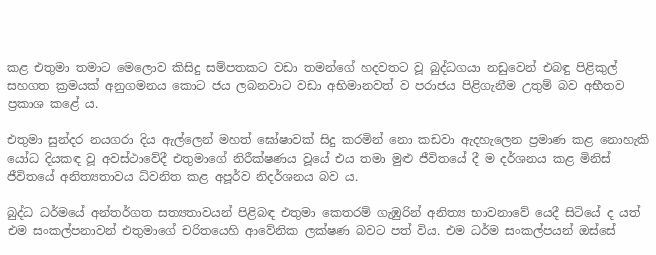කළ එතුමා තමාට මෙලොව කිසිදු සම්පතකට වඩා තමන්ගේ හදවතට වූ බුද්ධගයා නඩුවෙන් එබඳු පිළිකුල් සහගත ක්‍රමයක් අනුගමනය කොට ජය ලබනවාට වඩා අභිමානවත් ව පරාජය පිළිගැනීම උතුම් බව අභීතව ප්‍රකාශ කළේ ය.

එතුමා සුන්දර නයගරා දිය ඇල්ලෙන් මහත් ඝෝෂාවක් සිදු කරමින් නො කඩවා ඇදහැලෙන ප්‍රමාණ කළ නොහැකි යෝධ දියකඳ වූ අවස්ථාවේදී එතුමාගේ නිරීක්ෂණය වූයේ එය තමා මුළු ජීවිතයේ දී ම දර්ශනය කළ මිනිස් ජීවිතයේ අනිත්‍යතාවය ධ්වනිත කළ අපූර්ව නිදර්ශනය බව ය.

බුද්ධ ධර්මයේ අන්තර්ගත සත්‍යතාවයන් පිළිබඳ එතුමා කෙතරම් ගැඹුරින් අනිත්‍ය භාවනාවේ යෙදී සිටියේ ද යත් එම සංකල්පනාවන් එතුමාගේ චරිතයෙහි ආවේනික ලක්ෂණ බවට පත් විය. එම ධර්ම සංකල්පයන් ඔස්සේ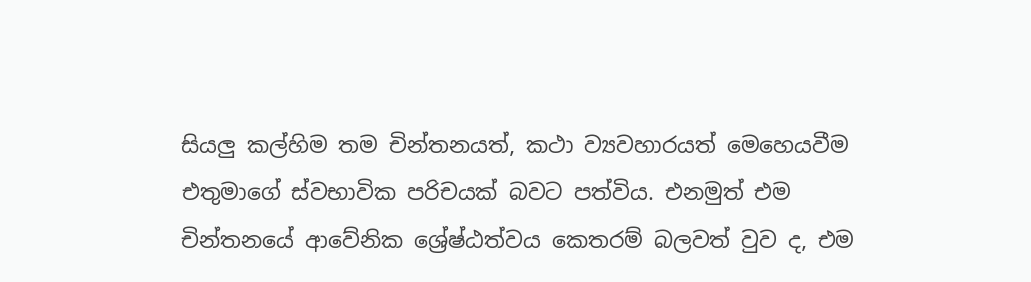සියලු කල්හිම තම චින්තනයත්, කථා ව්‍යවහාරයත් මෙහෙයවීම එතුමාගේ ස්වභාවික පරිචයක් බවට පත්විය. එනමුත් එම චින්තනයේ ආවේනික ශ්‍රේෂ්ඨත්වය කෙතරම් බලවත් වුව ද, එම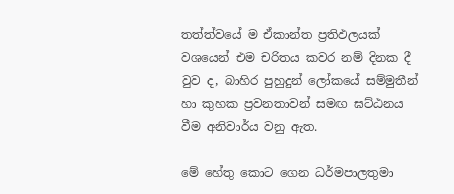තත්ත්වයේ ම ඒකාන්ත ප්‍රතිඵලයක් වශයෙන් එම චරිතය කවර නම් දිනක දී වුව ද, බාහිර පුහුදුන් ලෝකයේ සම්මුතීන් හා කුහක ප්‍රවනතාවන් සමඟ ඝට්ඨනය වීම අනිවාර්ය වනු ඇත.

මේ හේතු කොට ගෙන ධර්මපාලතුමා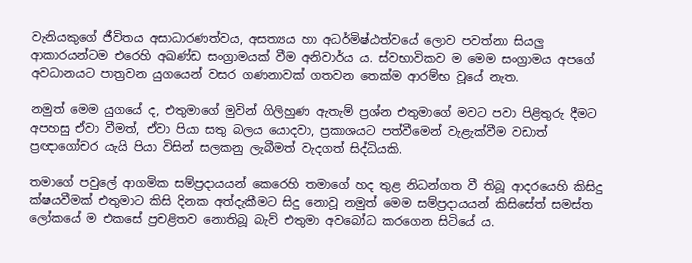වැනියකුගේ ජීවිතය අසාධාරණත්වය, අසත්‍යය හා අධර්මිෂ්ඨත්වයේ ලොව පවත්නා සියලු ආකාරයන්ටම එරෙහි අඛණ්ඩ සංග්‍රාමයක් වීම අනිවාර්ය ය. ස්වභාවිකව ම මෙම සංග්‍රාමය අපගේ අවධානයට පාත්‍රවන යුගයෙන් වසර ගණනාවක් ගතවන තෙක්ම ආරම්භ වූයේ නැත.

නමුත් මෙම යුගයේ ද, එතුමාගේ මුවින් ගිලිහුණ ඇතැම් ප්‍රශ්න එතුමාගේ මවට පවා පිළිතුරු දීමට අපහසු ඒවා වීමත්, ඒවා පියා සතු බලය යොදවා, ප්‍රකාශයට පත්වීමෙන් වැළැක්වීම වඩාත් ප්‍රඥාගෝචර යැයි පියා විසින් සලකනු ලැබීමත් වැදගත් සිද්ධියකි.

තමාගේ පවුලේ ආගමික සම්ප්‍රදායයන් කෙරෙහි තමාගේ හද තුළ නිධන්ගත වී තිබූ ආදරයෙහි කිසිදු ක්ෂයවීමක් එතුමාට කිසි දිනක අත්දැකීමට සිදු නොවූ නමුත් මෙම සම්ප්‍රදායයන් කිසිසේත් සමස්ත ලෝකයේ ම එකසේ ප්‍රචළිතව නොතිබූ බැව් එතුමා අවබෝධ කරගෙන සිටියේ ය.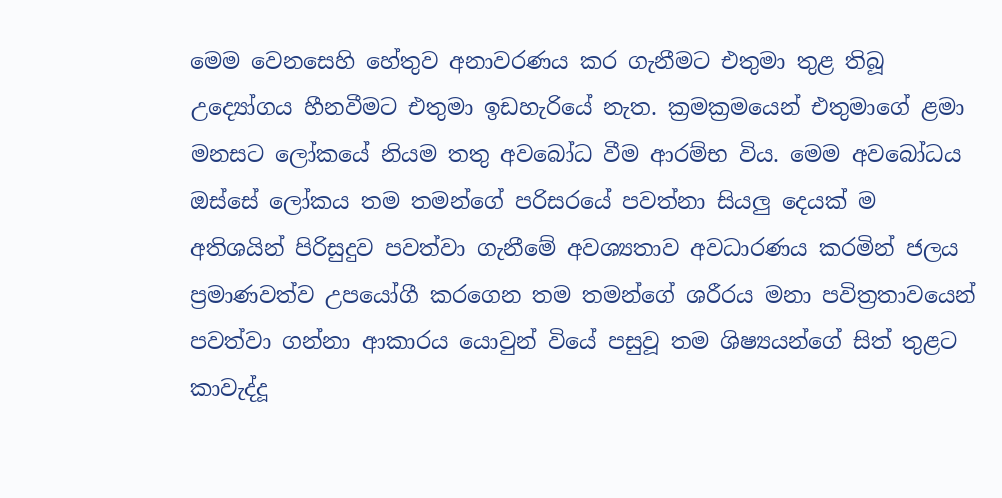මෙම වෙනසෙහි හේතුව අනාවරණය කර ගැනීමට එතුමා තුළ තිබූ උද්‍යෝගය හීනවීමට එතුමා ඉඩහැරියේ නැත. ක්‍රමක්‍රමයෙන් එතුමාගේ ළමා මනසට ලෝකයේ නියම තතු අවබෝධ වීම ආරම්භ විය. මෙම අවබෝධය ඔස්සේ ලෝකය තම තමන්ගේ පරිසරයේ පවත්නා සියලු දෙයක් ම අතිශයින් පිරිසුදුව පවත්වා ගැනීමේ අවශ්‍යතාව අවධාරණය කරමින් ජලය ප්‍රමාණවත්ව උපයෝගී කරගෙන තම තමන්ගේ ශරීරය මනා පවිත්‍රතාවයෙන් පවත්වා ගන්නා ආකාරය යොවුන් වියේ පසුවූ තම ශිෂ්‍යයන්ගේ සිත් තුළට කාවැද්දූ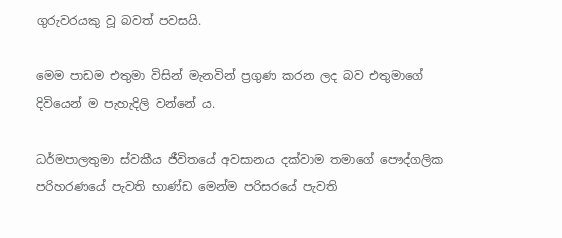ගුරුවරයකු වූ බවත් පවසයි.

මෙම පාඩම එතුමා විසින් මැනවින් ප්‍රගුණ කරන ලද බව එතුමාගේ දිවියෙන් ම පැහැදිලි වන්නේ ය.

ධර්මපාලතුමා ස්වකීය ජීවිතයේ අවසානය දක්වාම තමාගේ පෞද්ගලික පරිහරණයේ පැවති භාණ්ඩ මෙන්ම පරිසරයේ පැවති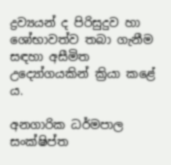ද්‍රව්‍යයන් ද පිරිසුදුව හා ශෝභාවත්ව තබා ගැනීම සඳහා අසීමිත උද්‍යෝගයකින් ක්‍රියා කළේ ය.

අනගාරික ධර්මපාල සංක්ෂිප්ත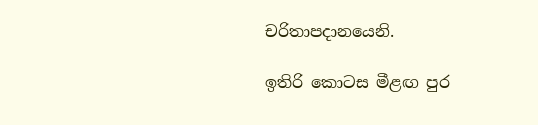චරිතාපදානයෙනි.

ඉතිරි කොටස මීළඟ පුර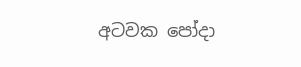අටවක පෝදා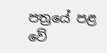පත්‍රයේ පළ වේ